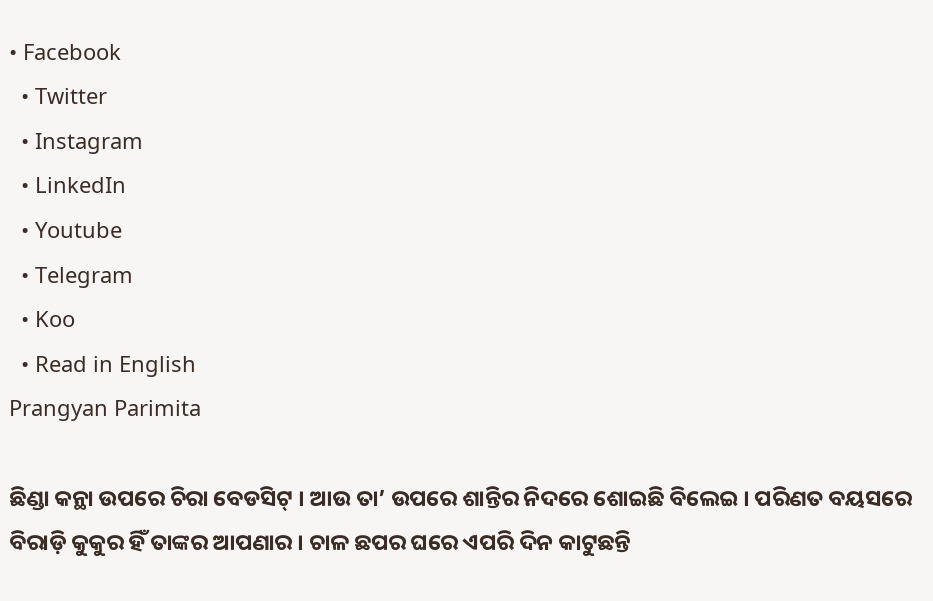• Facebook
  • Twitter
  • Instagram
  • LinkedIn
  • Youtube
  • Telegram
  • Koo
  • Read in English
Prangyan Parimita

ଛିଣ୍ଡା କନ୍ଥା ଉପରେ ଚିରା ବେଡସିଟ୍‌ । ଆଉ ତା’ ଉପରେ ଶାନ୍ତିର ନିଦରେ ଶୋଇଛି ବିଲେଇ । ପରିଣତ ବୟସରେ ବିରାଡ଼ି କୁକୁର ହିଁ ତାଙ୍କର ଆପଣାର । ଚାଳ ଛପର ଘରେ ଏପରି ଦିନ କାଟୁଛନ୍ତି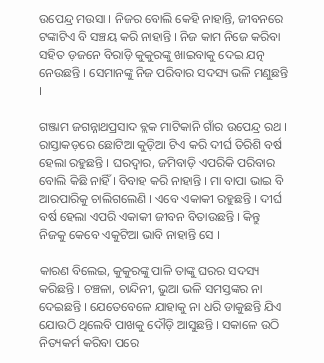ଉପେନ୍ଦ୍ର ମଉସା । ନିଜର ବୋଲି କେହି ନାହାନ୍ତି, ଜୀବନରେ ଟଙ୍କାଟିଏ ବି ସଞ୍ଚୟ କରି ନାହାନ୍ତି । ନିଜ କାମ ନିଜେ କରିବା ସହିତ ଡ଼ଜନେ ବିରାଡ଼ି କୁକୁରଙ୍କୁ ଖାଇବାକୁ ଦେଇ ଯତ୍ନ ନେଉଛନ୍ତି । ସେମାନଙ୍କୁ ନିଜ ପରିବାର ସଦସ୍ୟ ଭଳି ମଣୁଛନ୍ତି ।

ଗଞ୍ଜାମ ଜଗନ୍ନାଥପ୍ରସାଦ ବ୍ଲକ ମାଟିକାନି ଗାଁର ଉପେନ୍ଦ୍ର ରଥ । ରାସ୍ତାକଡ଼ରେ ଛୋଟିଆ କୁଡ଼ିଆ ଟିଏ କରି ଦୀର୍ଘ ତିରିଶି ବର୍ଷ ହେଲା ରହୁଛନ୍ତି । ଘରଦ୍ୱାର, ଜମିବାଡ଼ି ଏପରିକି ପରିବାର ବୋଲି କିଛି ନାହିଁ । ବିବାହ କରି ନାହାନ୍ତି । ମା ବାପା ଭାଇ ବି ଆରପାରିକୁ ଚାଲିଗଲେଣି । ଏବେ ଏକାକୀ ରହୁଛନ୍ତି । ଦୀର୍ଘ ବର୍ଷ ହେଲା ଏପରି ଏକାକୀ ଜୀବନ ବିତାଉଛନ୍ତି । କିନ୍ତୁ ନିଜକୁ କେବେ ଏକୁଟିଆ ଭାବି ନାହାନ୍ତି ସେ ।

କାରଣ ବିଲେଇ, କୁକୁରଙ୍କୁ ପାଳି ତାଙ୍କୁ ଘରର ସଦସ୍ୟ କରିଛନ୍ତି । ଚଞ୍ଚଳା, ଚାନ୍ଦିନୀ, ଭୁଆ ଭଳି ସମସ୍ତଙ୍କର ନା ଦେଇଛନ୍ତି । ଯେତେବେଳେ ଯାହାକୁ ନା ଧରି ଡାକୁଛନ୍ତି ଯିଏ ଯୋଉଠି ଥିଲେବି ପାଖକୁ ଦୌଡ଼ି ଆସୁଛନ୍ତି । ସକାଳେ ଉଠି ନିତ୍ୟକର୍ମ କରିବା ପରେ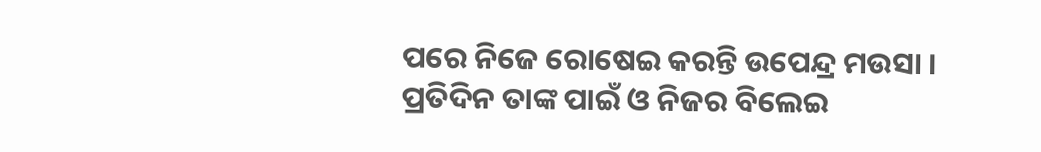ପରେ ନିଜେ ରୋଷେଇ କରନ୍ତି ଉପେନ୍ଦ୍ର ମଉସା । ପ୍ରତିଦିନ ତାଙ୍କ ପାଇଁ ଓ ନିଜର ବିଲେଇ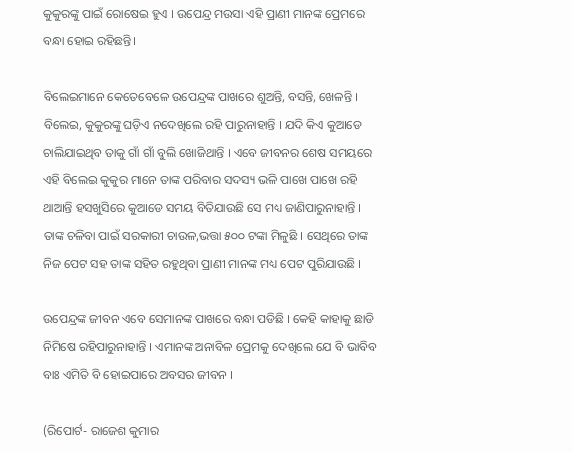କୁକୁରଙ୍କୁ ପାଇଁ ରୋଷେଇ ହୁଏ । ଉପେନ୍ଦ୍ର ମଉସା ଏହି ପ୍ରାଣୀ ମାନଙ୍କ ପ୍ରେମରେ ବନ୍ଧା ହୋଇ ରହିଛନ୍ତି।

ବିଲେଇମାନେ କେତେବେଳେ ଉପେନ୍ଦ୍ରଙ୍କ ପାଖରେ ଶୁଅନ୍ତି, ବସନ୍ତି, ଖେଳନ୍ତି । ବିଲେଇ, କୁକୁରଙ୍କୁ ଘଡ଼ିଏ ନଦେଖିଲେ ରହି ପାରୁନାହାନ୍ତି । ଯଦି କିଏ କୁଆଡେ ଚାଲିଯାଇଥିବ ତାକୁ ଗାଁ ଗାଁ ବୁଲି ଖୋଜିଥାନ୍ତି । ଏବେ ଜୀବନର ଶେଷ ସମୟରେ ଏହି ବିଲେଇ କୁକୁର ମାନେ ତାଙ୍କ ପରିବାର ସଦସ୍ୟ ଭଳି ପାଖେ ପାଖେ ରହି ଥାଆନ୍ତି ହସଖୁସିରେ କୁଆଡେ ସମୟ ବିତିଯାଉଛି ସେ ମଧ୍ୟ ଜାଣିପାରୁନାହାନ୍ତି । ତାଙ୍କ ଚଳିବା ପାଇଁ ସରକାରୀ ଚାଉଳ,ଭତ୍ତା ୫୦୦ ଟଙ୍କା ମିଳୁଛି । ସେଥିରେ ତାଙ୍କ ନିଜ ପେଟ ସହ ତାଙ୍କ ସହିତ ରହୁଥିବା ପ୍ରାଣୀ ମାନଙ୍କ ମଧ୍ୟ ପେଟ ପୁରିଯାଉଛି ।

ଉପେନ୍ଦ୍ରଙ୍କ ଜୀବନ ଏବେ ସେମାନଙ୍କ ପାଖରେ ବନ୍ଧା ପଡିଛି । କେହି କାହାକୁ ଛାଡି ନିମିଷେ ରହିପାରୁନାହାନ୍ତି । ଏମାନଙ୍କ ଅନାବିଳ ପ୍ରେମକୁ ଦେଖିଲେ ଯେ ବି ଭାବିବ ବାଃ ଏମିତି ବି ହୋଇପାରେ ଅବସର ଜୀବନ ।

(ରିପୋର୍ଟ- ରାଜେଶ କୁମାର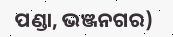ପଣ୍ଡା, ଭଞ୍ଜନଗର)